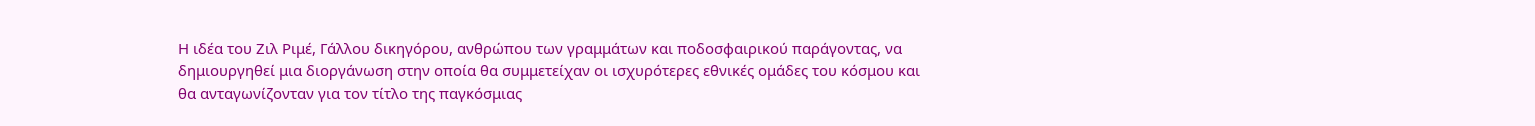Η ιδέα του Ζιλ Ριμέ, Γάλλου δικηγόρου, ανθρώπου των γραμμάτων και ποδοσφαιρικού παράγοντας, να δημιουργηθεί μια διοργάνωση στην οποία θα συμμετείχαν οι ισχυρότερες εθνικές ομάδες του κόσμου και θα ανταγωνίζονταν για τον τίτλο της παγκόσμιας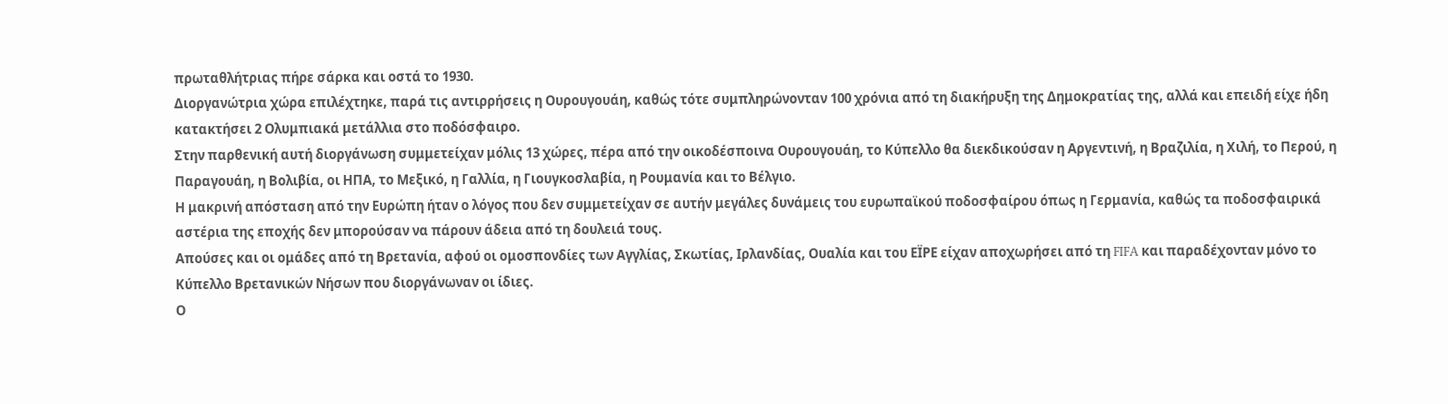πρωταθλήτριας πήρε σάρκα και οστά το 1930.
Διοργανώτρια χώρα επιλέχτηκε, παρά τις αντιρρήσεις η Ουρουγουάη, καθώς τότε συμπληρώνονταν 100 χρόνια από τη διακήρυξη της Δημοκρατίας της, αλλά και επειδή είχε ήδη κατακτήσει 2 Ολυμπιακά μετάλλια στο ποδόσφαιρο.
Στην παρθενική αυτή διοργάνωση συμμετείχαν μόλις 13 χώρες, πέρα από την οικοδέσποινα Ουρουγουάη, το Κύπελλο θα διεκδικούσαν η Αργεντινή, η Βραζιλία, η Χιλή, το Περού, η Παραγουάη, η Βολιβία, οι ΗΠΑ, το Μεξικό, η Γαλλία, η Γιουγκοσλαβία, η Ρουμανία και το Βέλγιο.
Η μακρινή απόσταση από την Ευρώπη ήταν ο λόγος που δεν συμμετείχαν σε αυτήν μεγάλες δυνάμεις του ευρωπαϊκού ποδοσφαίρου όπως η Γερμανία, καθώς τα ποδοσφαιρικά αστέρια της εποχής δεν μπορούσαν να πάρουν άδεια από τη δουλειά τους.
Απούσες και οι ομάδες από τη Βρετανία, αφού οι ομοσπονδίες των Αγγλίας, Σκωτίας, Ιρλανδίας, Ουαλία και του ΕΪΡΕ είχαν αποχωρήσει από τη FIFA και παραδέχονταν μόνο το Κύπελλο Βρετανικών Νήσων που διοργάνωναν οι ίδιες.
Ο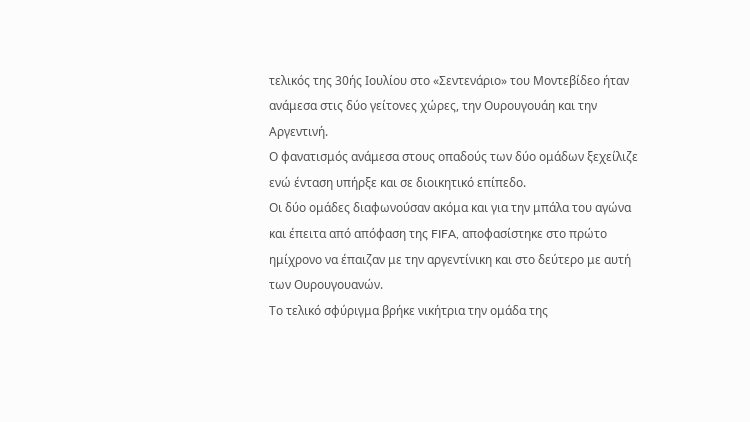τελικός της 30ής Ιουλίου στο «Σεντενάριο» του Μοντεβίδεο ήταν ανάμεσα στις δύο γείτονες χώρες, την Ουρουγουάη και την Αργεντινή.
Ο φανατισμός ανάμεσα στους οπαδούς των δύο ομάδων ξεχείλιζε ενώ ένταση υπήρξε και σε διοικητικό επίπεδο.
Οι δύο ομάδες διαφωνούσαν ακόμα και για την μπάλα του αγώνα και έπειτα από απόφαση της FIFA, αποφασίστηκε στο πρώτο ημίχρονο να έπαιζαν με την αργεντίνικη και στο δεύτερο με αυτή των Ουρουγουανών.
Το τελικό σφύριγμα βρήκε νικήτρια την ομάδα της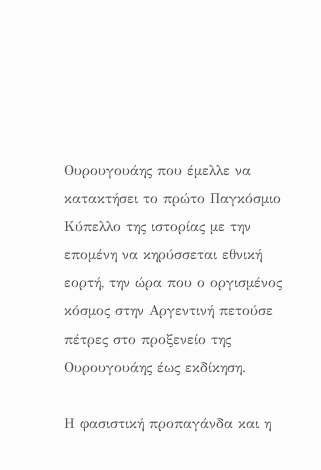Ουρουγουάης που έμελλε να κατακτήσει το πρώτο Παγκόσμιο Κύπελλο της ιστορίας με την επομένη να κηρύσσεται εθνική εορτή, την ώρα που ο οργισμένος κόσμος στην Αργεντινή πετούσε πέτρες στο προξενείο της Ουρουγουάης έως εκδίκηση.

Η φασιστική προπαγάνδα και η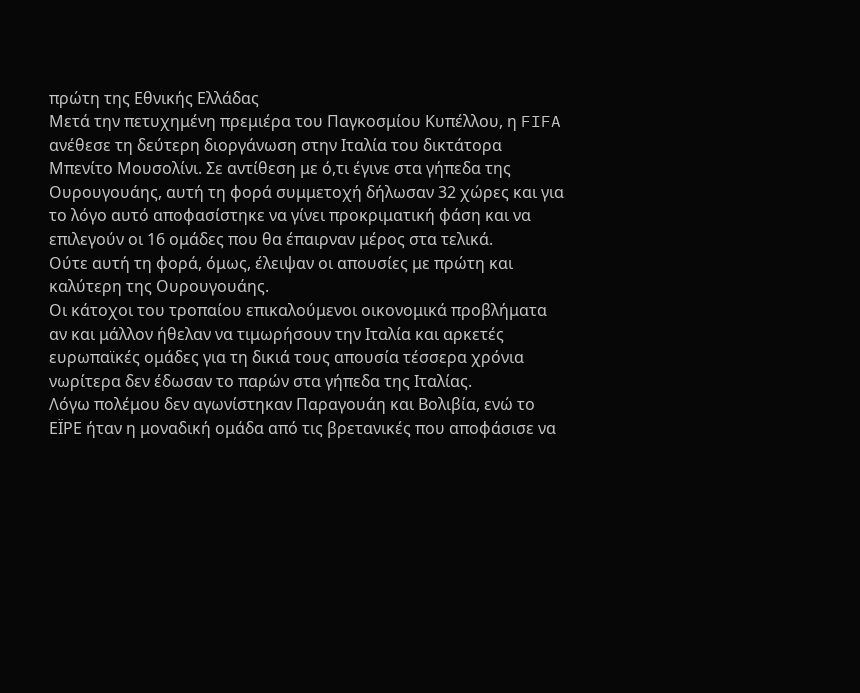πρώτη της Εθνικής Ελλάδας
Μετά την πετυχημένη πρεμιέρα του Παγκοσμίου Κυπέλλου, η FIFA ανέθεσε τη δεύτερη διοργάνωση στην Ιταλία του δικτάτορα Μπενίτο Μουσολίνι. Σε αντίθεση με ό,τι έγινε στα γήπεδα της Ουρουγουάης, αυτή τη φορά συμμετοχή δήλωσαν 32 χώρες και για το λόγο αυτό αποφασίστηκε να γίνει προκριματική φάση και να επιλεγούν οι 16 ομάδες που θα έπαιρναν μέρος στα τελικά.
Ούτε αυτή τη φορά, όμως, έλειψαν οι απουσίες με πρώτη και καλύτερη της Ουρουγουάης.
Οι κάτοχοι του τροπαίου επικαλούμενοι οικονομικά προβλήματα αν και μάλλον ήθελαν να τιμωρήσουν την Ιταλία και αρκετές ευρωπαϊκές ομάδες για τη δικιά τους απουσία τέσσερα χρόνια νωρίτερα δεν έδωσαν το παρών στα γήπεδα της Ιταλίας.
Λόγω πολέμου δεν αγωνίστηκαν Παραγουάη και Βολιβία, ενώ το ΕΪΡΕ ήταν η μοναδική ομάδα από τις βρετανικές που αποφάσισε να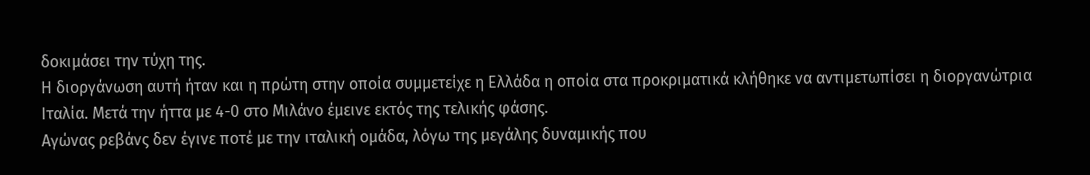δοκιμάσει την τύχη της.
Η διοργάνωση αυτή ήταν και η πρώτη στην οποία συμμετείχε η Ελλάδα η οποία στα προκριματικά κλήθηκε να αντιμετωπίσει η διοργανώτρια Ιταλία. Μετά την ήττα με 4-0 στο Μιλάνο έμεινε εκτός της τελικής φάσης.
Αγώνας ρεβάνς δεν έγινε ποτέ με την ιταλική ομάδα, λόγω της μεγάλης δυναμικής που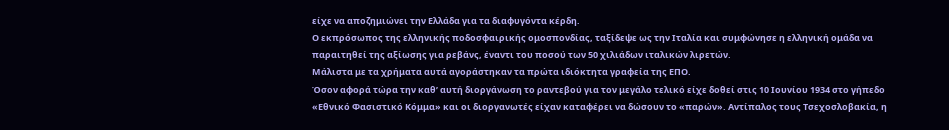είχε να αποζημιώνει την Ελλάδα για τα διαφυγόντα κέρδη.
Ο εκπρόσωπος της ελληνικής ποδοσφαιρικής ομοσπονδίας, ταξίδεψε ως την Ιταλία και συμφώνησε η ελληνική ομάδα να παραιτηθεί της αξίωσης για ρεβάνς, έναντι του ποσού των 50 χιλιάδων ιταλικών λιρετών.
Μάλιστα με τα χρήματα αυτά αγοράστηκαν τα πρώτα ιδιόκτητα γραφεία της ΕΠΟ.
Όσον αφορά τώρα την καθ’ αυτή διοργάνωση το ραντεβού για τον μεγάλο τελικό είχε δοθεί στις 10 Ιουνίου 1934 στο γήπεδο «Εθνικό Φασιστικό Κόμμα» και οι διοργανωτές είχαν καταφέρει να δώσουν το «παρών». Αντίπαλος τους Τσεχοσλοβακία, η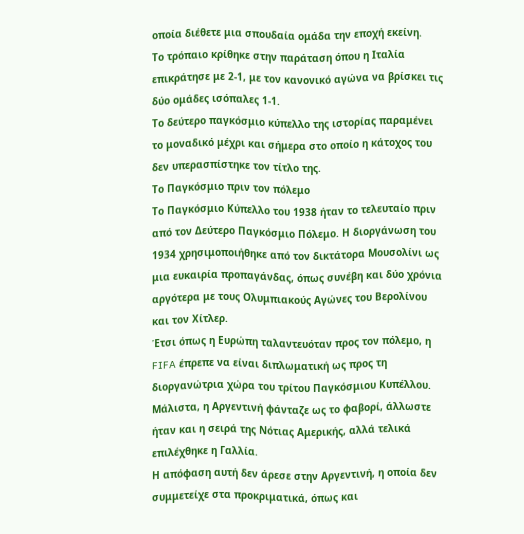οποία διέθετε μια σπουδαία ομάδα την εποχή εκείνη.
Το τρόπαιο κρίθηκε στην παράταση όπου η Ιταλία επικράτησε με 2-1, με τον κανονικό αγώνα να βρίσκει τις δύο ομάδες ισόπαλες 1-1.
Το δεύτερο παγκόσμιο κύπελλο της ιστορίας παραμένει το μοναδικό μέχρι και σήμερα στο οποίο η κάτοχος του δεν υπερασπίστηκε τον τίτλο της.
Το Παγκόσμιο πριν τον πόλεμο
Το Παγκόσμιο Κύπελλο του 1938 ήταν το τελευταίο πριν από τον Δεύτερο Παγκόσμιο Πόλεμο. Η διοργάνωση του 1934 χρησιμοποιήθηκε από τον δικτάτορα Μουσολίνι ως μια ευκαιρία προπαγάνδας, όπως συνέβη και δύο χρόνια αργότερα με τους Ολυμπιακούς Αγώνες του Βερολίνου και τον Χίτλερ.
Έτσι όπως η Ευρώπη ταλαντευόταν προς τον πόλεμο, η FIFA έπρεπε να είναι διπλωματική ως προς τη διοργανώτρια χώρα του τρίτου Παγκόσμιου Κυπέλλου. Μάλιστα, η Αργεντινή φάνταζε ως το φαβορί, άλλωστε ήταν και η σειρά της Νότιας Αμερικής, αλλά τελικά επιλέχθηκε η Γαλλία.
Η απόφαση αυτή δεν άρεσε στην Αργεντινή, η οποία δεν συμμετείχε στα προκριματικά, όπως και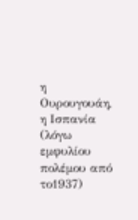η Ουρουγουάη, η Ισπανία (λόγω εμφυλίου πολέμου από το1937)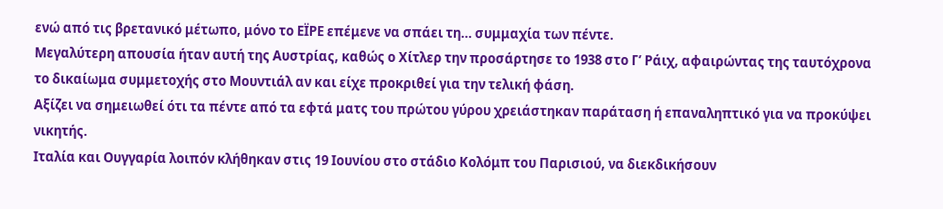ενώ από τις βρετανικό μέτωπο, μόνο το ΕΪΡΕ επέμενε να σπάει τη… συμμαχία των πέντε.
Μεγαλύτερη απουσία ήταν αυτή της Αυστρίας, καθώς ο Χίτλερ την προσάρτησε το 1938 στο Γ’ Ράιχ, αφαιρώντας της ταυτόχρονα το δικαίωμα συμμετοχής στο Μουντιάλ αν και είχε προκριθεί για την τελική φάση.
Αξίζει να σημειωθεί ότι τα πέντε από τα εφτά ματς του πρώτου γύρου χρειάστηκαν παράταση ή επαναληπτικό για να προκύψει νικητής.
Ιταλία και Ουγγαρία λοιπόν κλήθηκαν στις 19 Ιουνίου στο στάδιο Κολόμπ του Παρισιού, να διεκδικήσουν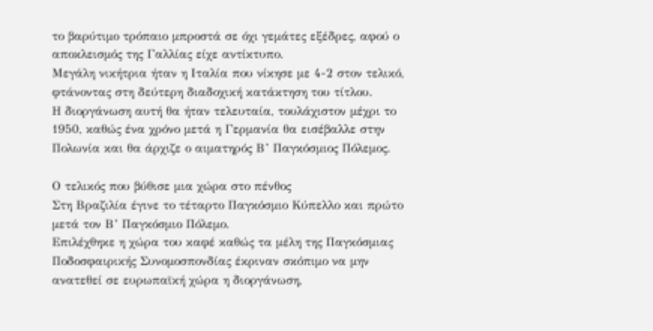το βαρύτιμο τρόπαιο μπροστά σε όχι γεμάτες εξέδρες, αφού ο αποκλεισμός της Γαλλίας είχε αντίκτυπο.
Μεγάλη νικήτρια ήταν η Ιταλία που νίκησε με 4-2 στον τελικό, φτάνοντας στη δεύτερη διαδοχική κατάκτηση του τίτλου.
Η διοργάνωση αυτή θα ήταν τελευταία, τουλάχιστον μέχρι το 1950, καθώς ένα χρόνο μετά η Γερμανία θα εισέβαλλε στην Πολωνία και θα άρχιζε ο αιματηρός Β’ Παγκόσμιος Πόλεμος.

Ο τελικός που βύθισε μια χώρα στο πένθος
Στη Βραζιλία έγινε το τέταρτο Παγκόσμιο Κύπελλο και πρώτο μετά τον Β’ Παγκόσμιο Πόλεμο.
Επιλέχθηκε η χώρα του καφέ καθώς τα μέλη της Παγκόσμιας Ποδοσφαιρικής Συνομοσπονδίας έκριναν σκόπιμο να μην ανατεθεί σε ευρωπαϊκή χώρα η διοργάνωση,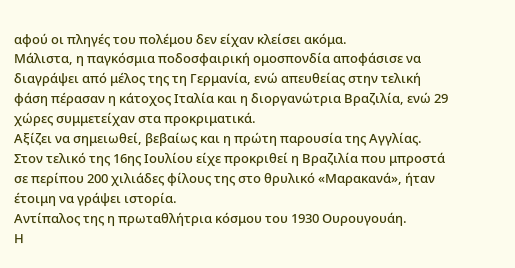αφού οι πληγές του πολέμου δεν είχαν κλείσει ακόμα.
Μάλιστα, η παγκόσμια ποδοσφαιρική ομοσπονδία αποφάσισε να διαγράψει από μέλος της τη Γερμανία, ενώ απευθείας στην τελική φάση πέρασαν η κάτοχος Ιταλία και η διοργανώτρια Βραζιλία, ενώ 29 χώρες συμμετείχαν στα προκριματικά.
Αξίζει να σημειωθεί, βεβαίως και η πρώτη παρουσία της Αγγλίας.
Στον τελικό της 16ης Ιουλίου είχε προκριθεί η Βραζιλία που μπροστά σε περίπου 200 χιλιάδες φίλους της στο θρυλικό «Μαρακανά», ήταν έτοιμη να γράψει ιστορία.
Αντίπαλος της η πρωταθλήτρια κόσμου του 1930 Ουρουγουάη.
Η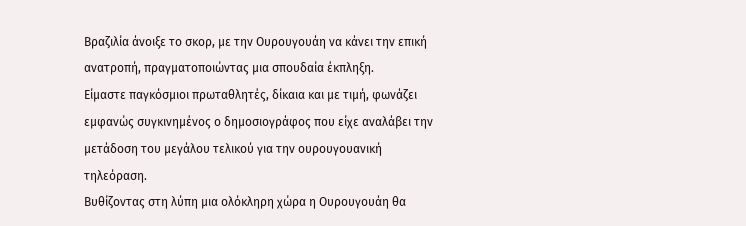Βραζιλία άνοιξε το σκορ, με την Ουρουγουάη να κάνει την επική ανατροπή, πραγματοποιώντας μια σπουδαία έκπληξη.
Είμαστε παγκόσμιοι πρωταθλητές, δίκαια και με τιμή, φωνάζει εμφανώς συγκινημένος ο δημοσιογράφος που είχε αναλάβει την μετάδοση του μεγάλου τελικού για την ουρουγουανική τηλεόραση.
Βυθίζοντας στη λύπη μια ολόκληρη χώρα η Ουρουγουάη θα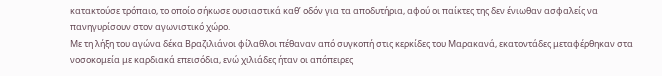κατακτούσε τρόπαιο, το οποίο σήκωσε ουσιαστικά καθ’ οδόν για τα αποδυτήρια, αφού οι παίκτες της δεν ένιωθαν ασφαλείς να πανηγυρίσουν στον αγωνιστικό χώρο.
Με τη λήξη του αγώνα δέκα Βραζιλιάνοι φίλαθλοι πέθαναν από συγκοπή στις κερκίδες του Μαρακανά, εκατοντάδες μεταφέρθηκαν στα νοσοκομεία με καρδιακά επεισόδια, ενώ χιλιάδες ήταν οι απόπειρες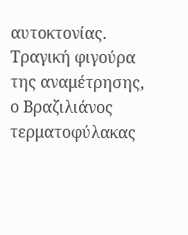αυτοκτονίας.
Τραγική φιγούρα της αναμέτρησης, ο Βραζιλιάνος τερματοφύλακας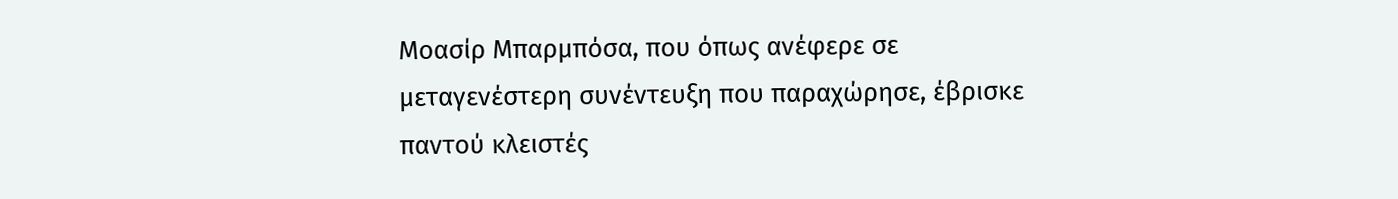Μοασίρ Μπαρμπόσα, που όπως ανέφερε σε μεταγενέστερη συνέντευξη που παραχώρησε, έβρισκε παντού κλειστές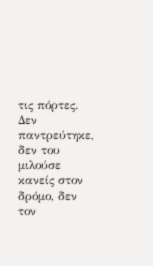τις πόρτες.
Δεν παντρεύτηκε, δεν του μιλούσε κανείς στον δρόμο, δεν τον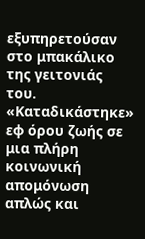εξυπηρετούσαν στο μπακάλικο της γειτονιάς του.
«Καταδικάστηκε» εφ όρου ζωής σε μια πλήρη κοινωνική απομόνωση απλώς και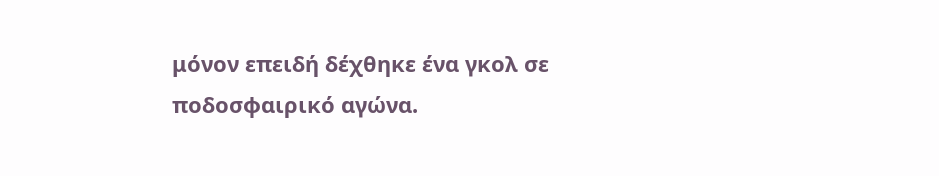μόνον επειδή δέχθηκε ένα γκολ σε ποδοσφαιρικό αγώνα.